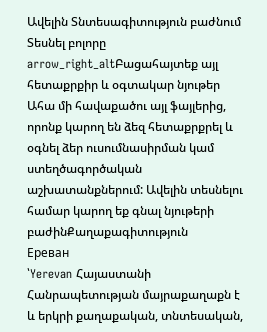Ավելին Տնտեսագիտություն բաժնում
Տեսնել բոլորը arrow_right_altԲացահայտեք այլ հետաքրքիր և օգտակար նյութեր
Ահա մի հավաքածու այլ ֆայլերից, որոնք կարող են ձեզ հետաքրքրել և օգնել ձեր ուսումնասիրման կամ ստեղծագործական աշխատանքներում: Ավելին տեսնելու համար կարող եք գնալ նյութերի բաժինՔաղաքագիտություն
Ереван
՝Yerevan Հայաստանի Հանրապետության մայրաքաղաքն է և երկրի քաղաքական, տնտեսական,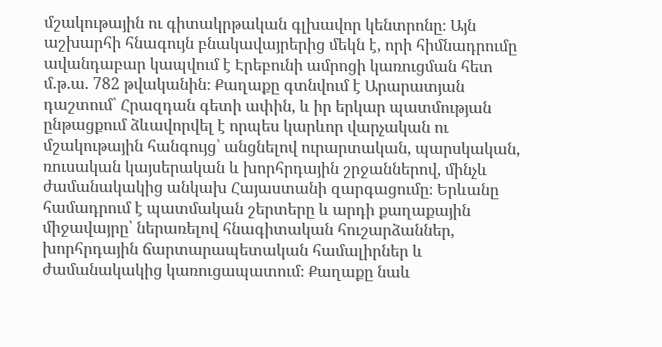մշակութային ու գիտակրթական գլխավոր կենտրոնը։ Այն աշխարհի հնագույն բնակավայրերից մեկն է, որի հիմնադրումը ավանդաբար կապվում է Էրեբունի ամրոցի կառուցման հետ մ.թ.ա. 782 թվականին։ Քաղաքը գտնվում է Արարատյան դաշտում՝ Հրազդան գետի ափին, և իր երկար պատմության ընթացքում ձևավորվել է որպես կարևոր վարչական ու մշակութային հանգույց՝ անցնելով ուրարտական, պարսկական, ռուսական կայսերական և խորհրդային շրջաններով, մինչև ժամանակակից անկախ Հայաստանի զարգացումը։ Երևանը համադրում է պատմական շերտերը և արդի քաղաքային միջավայրը՝ ներառելով հնագիտական հուշարձաններ, խորհրդային ճարտարապետական համալիրներ և ժամանակակից կառուցապատում։ Քաղաքը նաև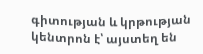գիտության և կրթության կենտրոն է՝ այստեղ են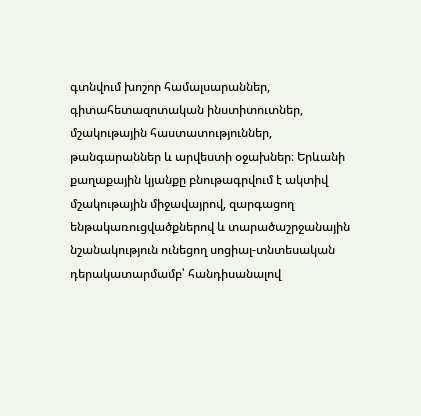գտնվում խոշոր համալսարաններ, գիտահետազոտական ինստիտուտներ, մշակութային հաստատություններ, թանգարաններ և արվեստի օջախներ։ Երևանի քաղաքային կյանքը բնութագրվում է ակտիվ մշակութային միջավայրով, զարգացող ենթակառուցվածքներով և տարածաշրջանային նշանակություն ունեցող սոցիալ-տնտեսական դերակատարմամբ՝ հանդիսանալով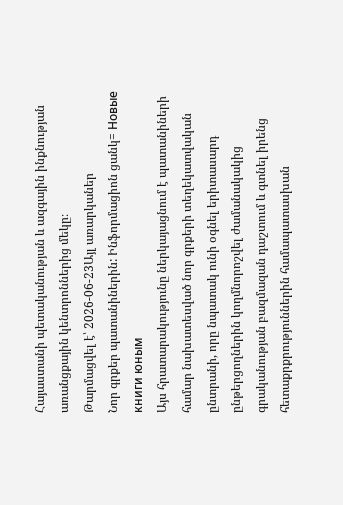Հայաստանի պետականության և ազգային ինքնության առանցքային կենտրոններից մեկը։
Թարմացվել է՝ 2026-06-23Այլ առարկաներ
Նոր գրքեր պատանիներին: Ինֆորմացիոն ցանկ= Новые книги юным
Այս հրատարակությունը ներկայացնում է պատանիների համար նախատեսված նոր գրքերի տեղեկատվական ընտրանի, որը նպատակ ունի օգնել երիտասարդ ընթերցողներին կողմնորոշվել ժամանակակից գրականության բազմազան դաշտում և գտնել իրենց հետաքրքրություններին համապատասխան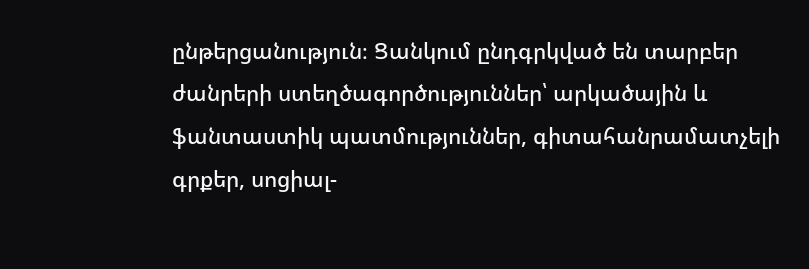ընթերցանություն։ Ցանկում ընդգրկված են տարբեր ժանրերի ստեղծագործություններ՝ արկածային և ֆանտաստիկ պատմություններ, գիտահանրամատչելի գրքեր, սոցիալ-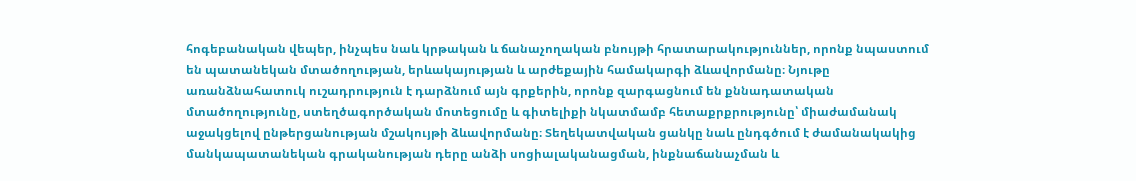հոգեբանական վեպեր, ինչպես նաև կրթական և ճանաչողական բնույթի հրատարակություններ, որոնք նպաստում են պատանեկան մտածողության, երևակայության և արժեքային համակարգի ձևավորմանը։ Նյութը առանձնահատուկ ուշադրություն է դարձնում այն գրքերին, որոնք զարգացնում են քննադատական մտածողությունը, ստեղծագործական մոտեցումը և գիտելիքի նկատմամբ հետաքրքրությունը՝ միաժամանակ աջակցելով ընթերցանության մշակույթի ձևավորմանը։ Տեղեկատվական ցանկը նաև ընդգծում է ժամանակակից մանկապատանեկան գրականության դերը անձի սոցիալականացման, ինքնաճանաչման և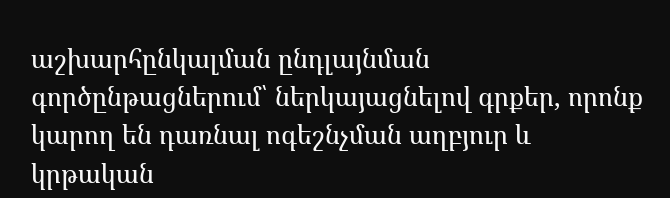աշխարհընկալման ընդլայնման գործընթացներում՝ ներկայացնելով գրքեր, որոնք կարող են դառնալ ոգեշնչման աղբյուր և կրթական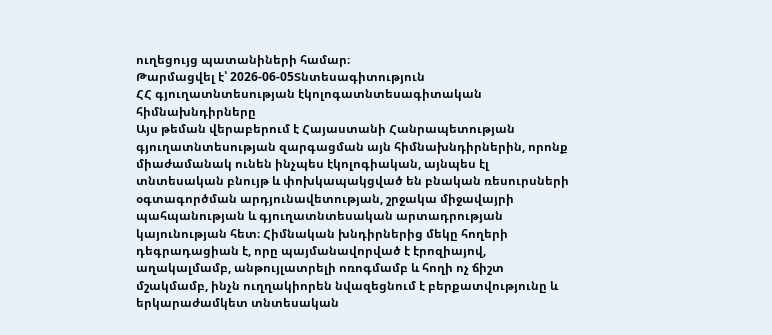ուղեցույց պատանիների համար։
Թարմացվել է՝ 2026-06-05Տնտեսագիտություն
ՀՀ գյուղատնտեսության էկոլոգատնտեսագիտական հիմնախնդիրները
Այս թեման վերաբերում է Հայաստանի Հանրապետության գյուղատնտեսության զարգացման այն հիմնախնդիրներին, որոնք միաժամանակ ունեն ինչպես էկոլոգիական, այնպես էլ տնտեսական բնույթ և փոխկապակցված են բնական ռեսուրսների օգտագործման արդյունավետության, շրջակա միջավայրի պահպանության և գյուղատնտեսական արտադրության կայունության հետ։ Հիմնական խնդիրներից մեկը հողերի դեգրադացիան է, որը պայմանավորված է էրոզիայով, աղակալմամբ, անթույլատրելի ոռոգմամբ և հողի ոչ ճիշտ մշակմամբ, ինչն ուղղակիորեն նվազեցնում է բերքատվությունը և երկարաժամկետ տնտեսական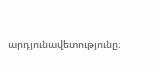արդյունավետությունը։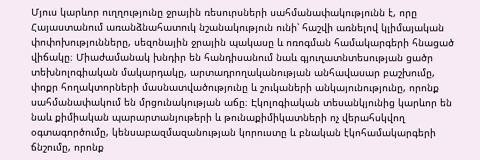Մյուս կարևոր ուղղությունը ջրային ռեսուրսների սահմանափակությունն է, որը Հայաստանում առանձնահատուկ նշանակություն ունի՝ հաշվի առնելով կլիմայական փոփոխությունները, սեզոնային ջրային պակասը և ոռոգման համակարգերի հնացած վիճակը։ Միաժամանակ խնդիր են հանդիսանում նաև գյուղատնտեսության ցածր տեխնոլոգիական մակարդակը, արտադրողականության անհավասար բաշխումը, փոքր հողակտորների մասնատվածությունը և շուկաների անկայունությունը, որոնք սահմանափակում են մրցունակության աճը։ Էկոլոգիական տեսանկյունից կարևոր են նաև քիմիական պարարտանյութերի և թունաքիմիկատների ոչ վերահսկվող օգտագործումը, կենսաբազմազանության կորուստը և բնական էկոհամակարգերի ճնշումը, որոնք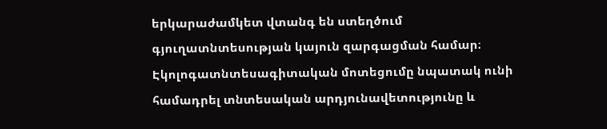երկարաժամկետ վտանգ են ստեղծում գյուղատնտեսության կայուն զարգացման համար։ Էկոլոգատնտեսագիտական մոտեցումը նպատակ ունի համադրել տնտեսական արդյունավետությունը և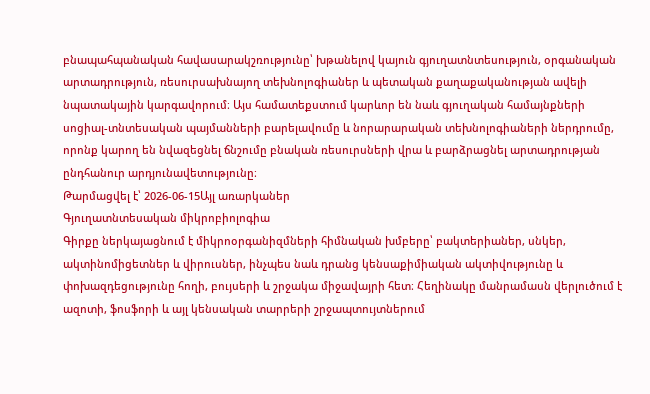բնապահպանական հավասարակշռությունը՝ խթանելով կայուն գյուղատնտեսություն, օրգանական արտադրություն, ռեսուրսախնայող տեխնոլոգիաներ և պետական քաղաքականության ավելի նպատակային կարգավորում։ Այս համատեքստում կարևոր են նաև գյուղական համայնքների սոցիալ-տնտեսական պայմանների բարելավումը և նորարարական տեխնոլոգիաների ներդրումը, որոնք կարող են նվազեցնել ճնշումը բնական ռեսուրսների վրա և բարձրացնել արտադրության ընդհանուր արդյունավետությունը։
Թարմացվել է՝ 2026-06-15Այլ առարկաներ
Գյուղատնտեսական միկրոբիոլոգիա
Գիրքը ներկայացնում է միկրոօրգանիզմների հիմնական խմբերը՝ բակտերիաներ, սնկեր, ակտինոմիցետներ և վիրուսներ, ինչպես նաև դրանց կենսաքիմիական ակտիվությունը և փոխազդեցությունը հողի, բույսերի և շրջակա միջավայրի հետ։ Հեղինակը մանրամասն վերլուծում է ազոտի, ֆոսֆորի և այլ կենսական տարրերի շրջապտույտներում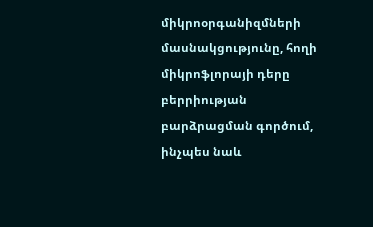միկրոօրգանիզմների մասնակցությունը, հողի միկրոֆլորայի դերը բերրիության բարձրացման գործում, ինչպես նաև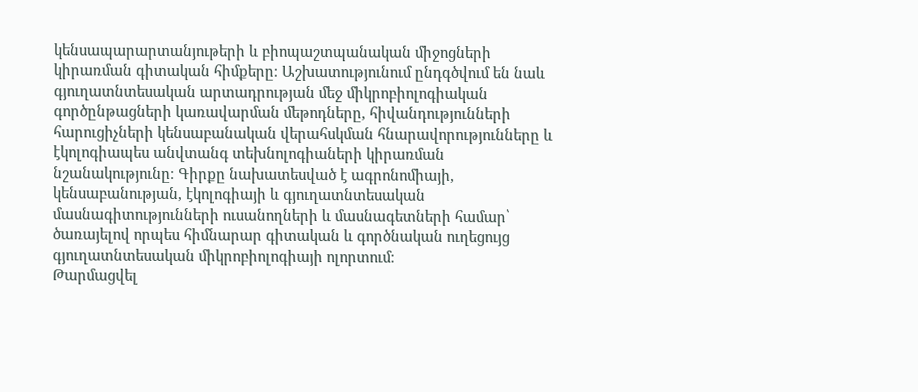կենսապարարտանյութերի և բիոպաշտպանական միջոցների կիրառման գիտական հիմքերը։ Աշխատությունում ընդգծվում են նաև գյուղատնտեսական արտադրության մեջ միկրոբիոլոգիական գործընթացների կառավարման մեթոդները, հիվանդությունների հարուցիչների կենսաբանական վերահսկման հնարավորությունները և էկոլոգիապես անվտանգ տեխնոլոգիաների կիրառման նշանակությունը։ Գիրքը նախատեսված է ագրոնոմիայի, կենսաբանության, էկոլոգիայի և գյուղատնտեսական մասնագիտությունների ուսանողների և մասնագետների համար՝ ծառայելով որպես հիմնարար գիտական և գործնական ուղեցույց գյուղատնտեսական միկրոբիոլոգիայի ոլորտում։
Թարմացվել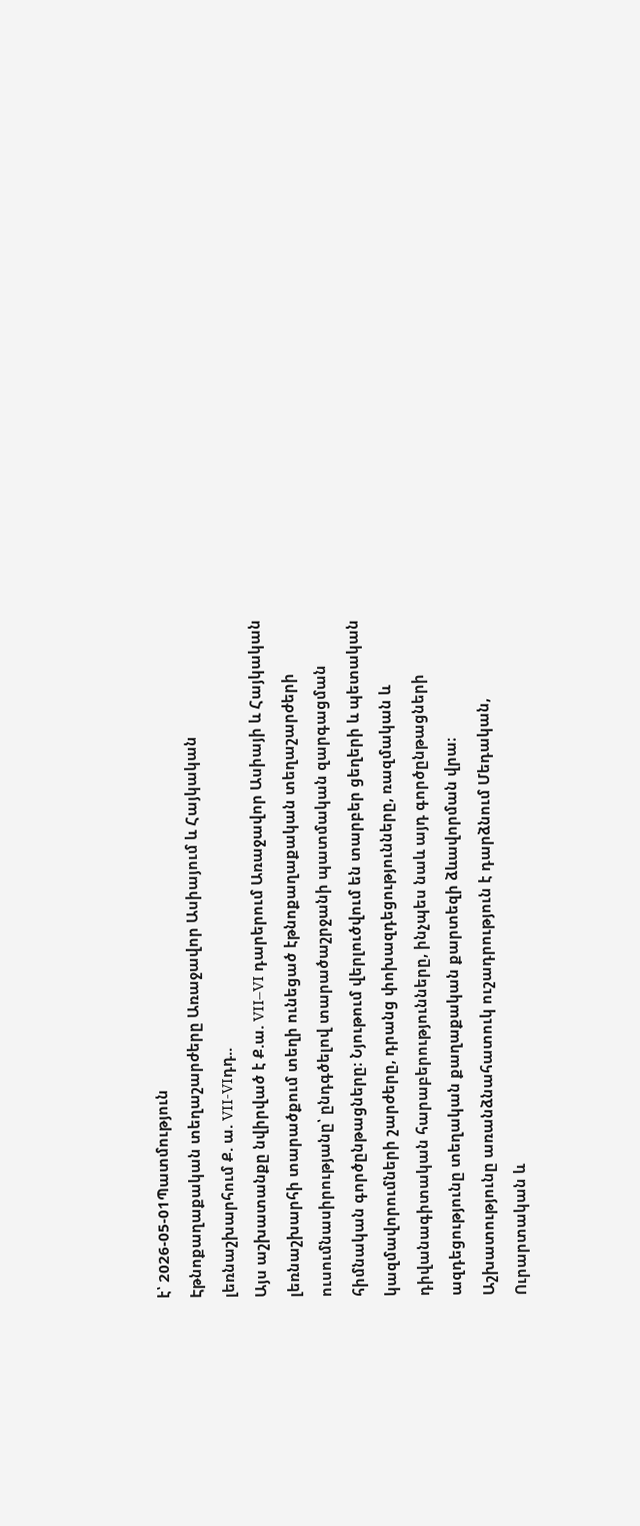է՝ 2026-05-01Պատմություն
Էթնոքաղաքական տեղաշարժերը Առաջավոր Ասիայում և Հայկական լեռնաշխարհում Ք. ա. VII-VIդդ..
Այս աշխատանքը նվիրված է Ք.ա. VII–VI դարերում Առաջավոր Ասիայի և Հայկական լեռնաշխարհի տարածքում տեղի ունեցած էթնոքաղաքական տեղաշարժերի ուսումնասիրությանը՝ ընդգծելով տարածաշրջանի պատմական զարգացման հիմնական գործընթացները։ Նյութում վերլուծվում են տարբեր ցեղերի և պետական կազմավորումների շարժերը, դրանց փոխազդեցությունները, ռազմական և դիվանագիտական հարաբերությունները, ինչպես նաև այդ գործընթացների ազդեցությունը տեղական քաղաքական քարտեզի ձևավորման վրա։ Աշխատությունը առանձնահատուկ ուշադրություն է դարձնում Մեդական, Ուրարտական և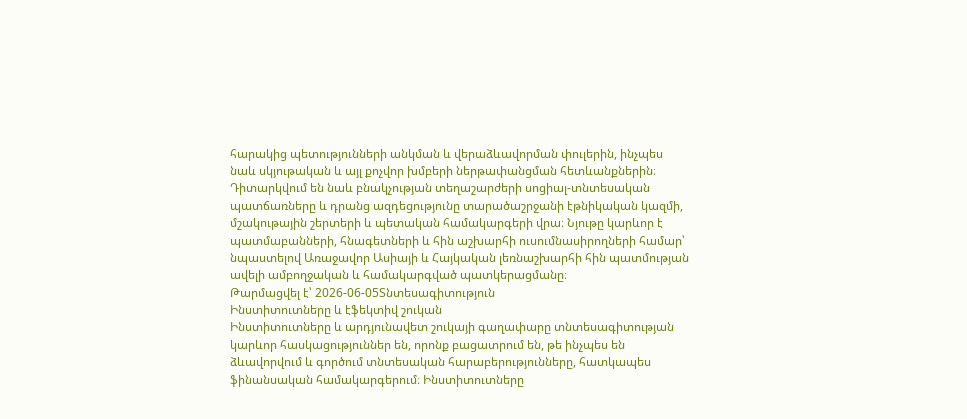հարակից պետությունների անկման և վերաձևավորման փուլերին, ինչպես նաև սկյութական և այլ քոչվոր խմբերի ներթափանցման հետևանքներին։ Դիտարկվում են նաև բնակչության տեղաշարժերի սոցիալ-տնտեսական պատճառները և դրանց ազդեցությունը տարածաշրջանի էթնիկական կազմի, մշակութային շերտերի և պետական համակարգերի վրա։ Նյութը կարևոր է պատմաբանների, հնագետների և հին աշխարհի ուսումնասիրողների համար՝ նպաստելով Առաջավոր Ասիայի և Հայկական լեռնաշխարհի հին պատմության ավելի ամբողջական և համակարգված պատկերացմանը։
Թարմացվել է՝ 2026-06-05Տնտեսագիտություն
Ինստիտուտները և էֆեկտիվ շուկան
Ինստիտուտները և արդյունավետ շուկայի գաղափարը տնտեսագիտության կարևոր հասկացություններ են, որոնք բացատրում են, թե ինչպես են ձևավորվում և գործում տնտեսական հարաբերությունները, հատկապես ֆինանսական համակարգերում։ Ինստիտուտները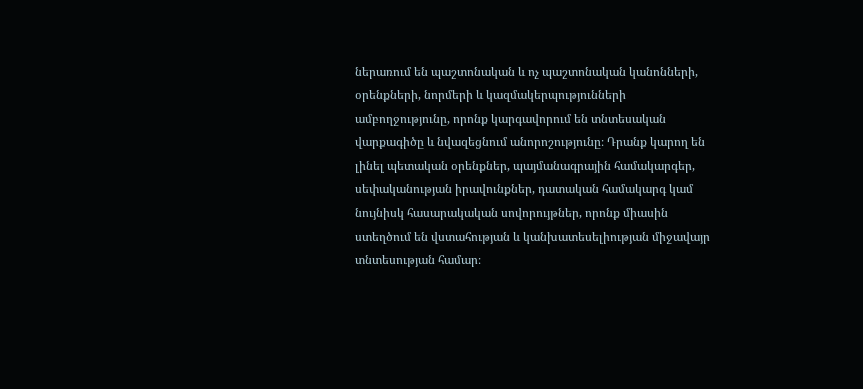ներառում են պաշտոնական և ոչ պաշտոնական կանոնների, օրենքների, նորմերի և կազմակերպությունների ամբողջությունը, որոնք կարգավորում են տնտեսական վարքագիծը և նվազեցնում անորոշությունը։ Դրանք կարող են լինել պետական օրենքներ, պայմանագրային համակարգեր, սեփականության իրավունքներ, դատական համակարգ կամ նույնիսկ հասարակական սովորույթներ, որոնք միասին ստեղծում են վստահության և կանխատեսելիության միջավայր տնտեսության համար։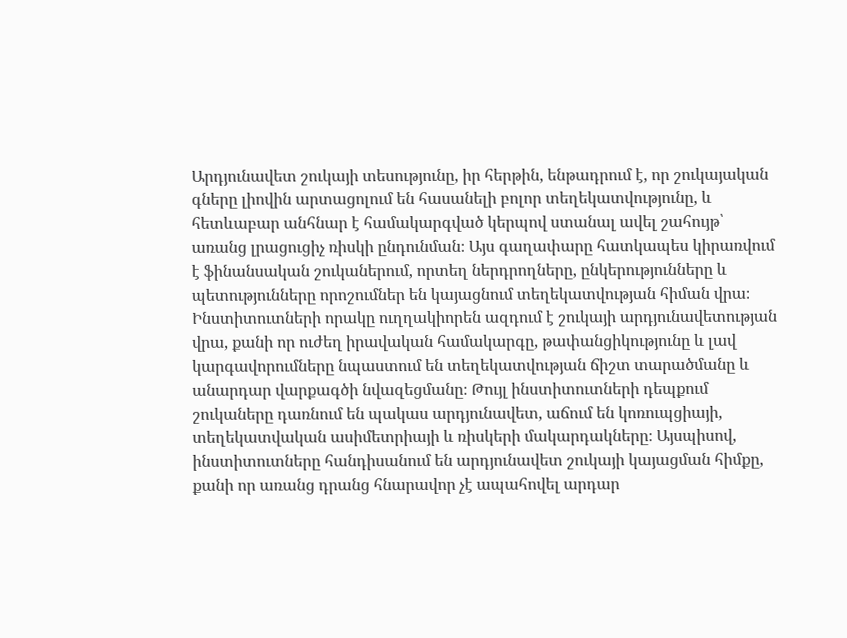Արդյունավետ շուկայի տեսությունը, իր հերթին, ենթադրում է, որ շուկայական գները լիովին արտացոլում են հասանելի բոլոր տեղեկատվությունը, և հետևաբար անհնար է համակարգված կերպով ստանալ ավել շահույթ՝ առանց լրացուցիչ ռիսկի ընդունման։ Այս գաղափարը հատկապես կիրառվում է ֆինանսական շուկաներում, որտեղ ներդրողները, ընկերությունները և պետությունները որոշումներ են կայացնում տեղեկատվության հիման վրա։ Ինստիտուտների որակը ուղղակիորեն ազդում է շուկայի արդյունավետության վրա, քանի որ ուժեղ իրավական համակարգը, թափանցիկությունը և լավ կարգավորումները նպաստում են տեղեկատվության ճիշտ տարածմանը և անարդար վարքագծի նվազեցմանը։ Թույլ ինստիտուտների դեպքում շուկաները դառնում են պակաս արդյունավետ, աճում են կոռուպցիայի, տեղեկատվական ասիմետրիայի և ռիսկերի մակարդակները։ Այսպիսով, ինստիտուտները հանդիսանում են արդյունավետ շուկայի կայացման հիմքը, քանի որ առանց դրանց հնարավոր չէ ապահովել արդար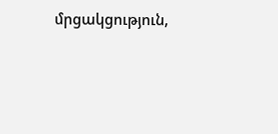մրցակցություն,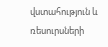վստահություն և ռեսուրսների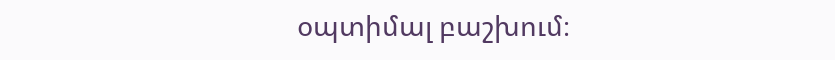օպտիմալ բաշխում։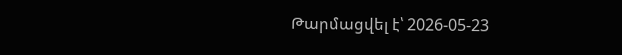Թարմացվել է՝ 2026-05-23